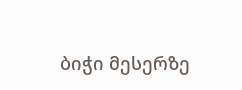ბიჭი მესერზე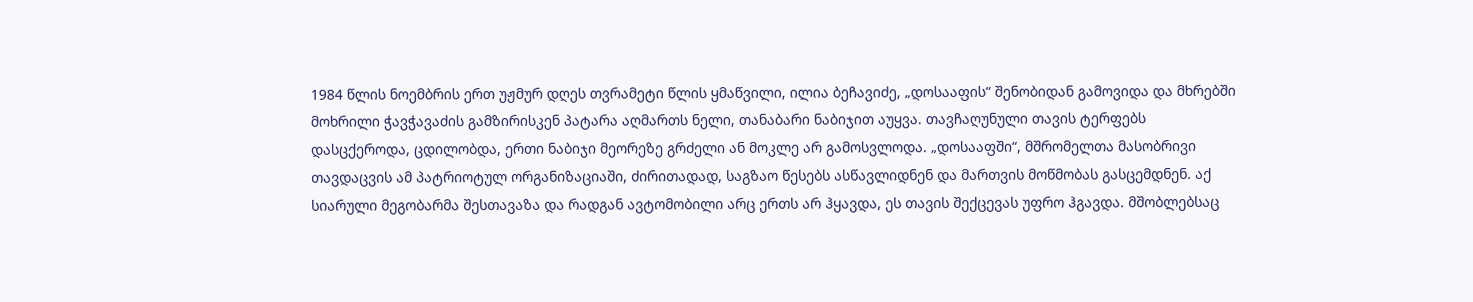1984 წლის ნოემბრის ერთ უჟმურ დღეს თვრამეტი წლის ყმაწვილი, ილია ბეჩავიძე, „დოსააფის“ შენობიდან გამოვიდა და მხრებში მოხრილი ჭავჭავაძის გამზირისკენ პატარა აღმართს ნელი, თანაბარი ნაბიჯით აუყვა. თავჩაღუნული თავის ტერფებს დასცქეროდა, ცდილობდა, ერთი ნაბიჯი მეორეზე გრძელი ან მოკლე არ გამოსვლოდა. „დოსააფში“, მშრომელთა მასობრივი თავდაცვის ამ პატრიოტულ ორგანიზაციაში, ძირითადად, საგზაო წესებს ასწავლიდნენ და მართვის მოწმობას გასცემდნენ. აქ სიარული მეგობარმა შესთავაზა და რადგან ავტომობილი არც ერთს არ ჰყავდა, ეს თავის შექცევას უფრო ჰგავდა. მშობლებსაც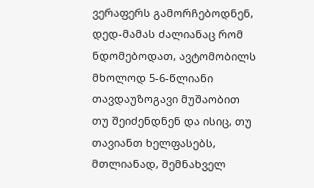ვერაფერს გამორჩებოდნენ, დედ-მამას ძალიანაც რომ ნდომებოდათ, ავტომობილს მხოლოდ 5-6-წლიანი თავდაუზოგავი მუშაობით თუ შეიძენდნენ და ისიც, თუ თავიანთ ხელფასებს, მთლიანად, შემნახველ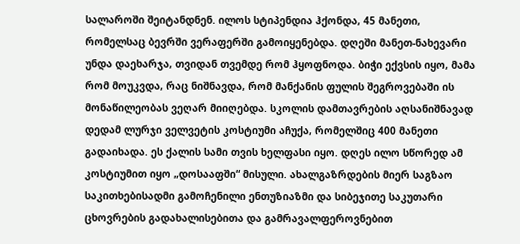სალაროში შეიტანდნენ. ილოს სტიპენდია ჰქონდა, 45 მანეთი, რომელსაც ბევრში ვერაფერში გამოიყენებდა. დღეში მანეთ-ნახევარი უნდა დაეხარჯა, თვიდან თვემდე რომ ჰყოფნოდა. ბიჭი ექვსის იყო, მამა რომ მოუკვდა, რაც ნიშნავდა, რომ მანქანის ფულის შეგროვებაში ის მონაწილეობას ვეღარ მიიღებდა. სკოლის დამთავრების აღსანიშნავად დედამ ლურჯი ველვეტის კოსტიუმი აჩუქა, რომელშიც 400 მანეთი გადაიხადა. ეს ქალის სამი თვის ხელფასი იყო. დღეს ილო სწორედ ამ კოსტიუმით იყო „დოსააფში“ მისული. ახალგაზრდების მიერ საგზაო საკითხებისადმი გამოჩენილი ენთუზიაზმი და სიბეჯითე საკუთარი ცხოვრების გადახალისებითა და გამრავალფეროვნებით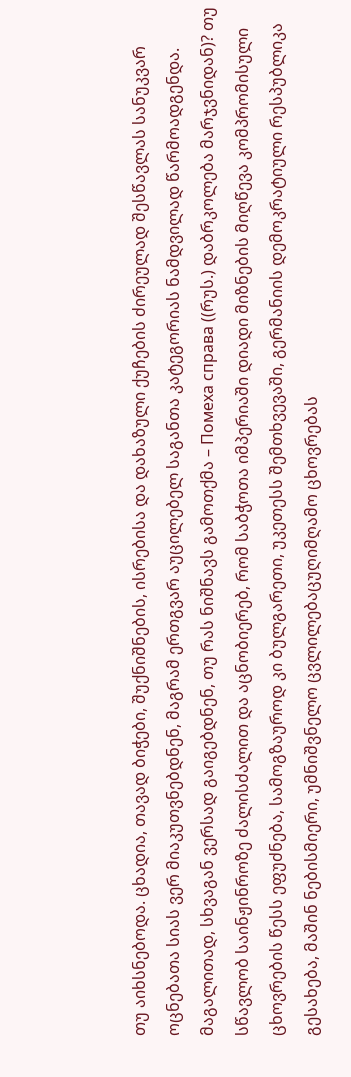თუ აიხსნებოდა. ცხადია, თავად ბიჭები, შუქნიშნების, ისრებისა და დახაზული ქუჩების ძირეულად შესწავლას სანუკვარ ოცნებათა სიას ვერ მიაკუთვნებდნენ, მაგრამ ერთგვარ აუცილებელ საგანთა კატეგორიას ნამდვილად წარმოადგენდა. მაგალითად, სხვაგან ვერსად გაიგებდნენ, თუ რას ნიშნავს გამოთქმა – Помеха справа ((რუს.) დაბრკოლება მარჯვნიდან)? თუ სწავლობ საინჟინროზე ძალისძალით და აცნობიერებ, რომ საბჭოთა იმპერიაში დიადი მიზნების მიღწევა კომპრომისული ცხოვრების წესს ეფუძნება, სამოგზაუროდ კი ბულგარეთი, უკეთესს შემთხვევაში, გერმანიის დემოკრატიული რესპუბლიკა გესახება, მაშინ ნებისმიერი, უმნიშვნელო ცვლილებაცუღიმღამო ცხოვრებას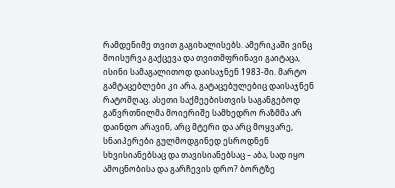რამდენიმე თვით გაგიხალისებს. ამერიკაში ვინც მოისურვა გაქცევა და თვითმფრინავი გაიტაცა, ისინი სამაგალითოდ დაისაჯნენ 1983-ში. მარტო გამტაცებლები კი არა, გატაცებულებიც დაისაჯნენ რატომღაც. ასეთი საქმეებისთვის საგანგებოდ გაწვრთნილმა მოიერიშე სამხედრო რაზმმა არ დაინდო არავინ, არც მტერი და არც მოყვარე, სნაიპერები გულმოდგინედ ესროდნენ სხვისიანებსაც და თავისიანებსაც – აბა, სად იყო ამოცნობისა და გარჩევის დრო? ბორტზე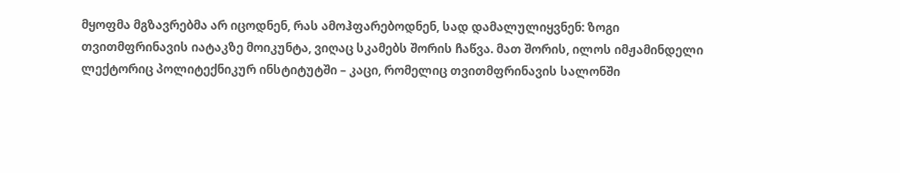მყოფმა მგზავრებმა არ იცოდნენ, რას ამოჰფარებოდნენ, სად დამალულიყვნენ: ზოგი თვითმფრინავის იატაკზე მოიკუნტა, ვიღაც სკამებს შორის ჩაწვა. მათ შორის, ილოს იმჟამინდელი ლექტორიც პოლიტექნიკურ ინსტიტუტში – კაცი, რომელიც თვითმფრინავის სალონში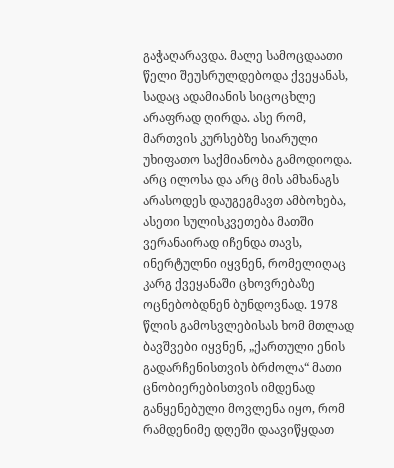გაჭაღარავდა. მალე სამოცდაათი წელი შეუსრულდებოდა ქვეყანას, სადაც ადამიანის სიცოცხლე არაფრად ღირდა. ასე რომ, მართვის კურსებზე სიარული უხიფათო საქმიანობა გამოდიოდა. არც ილოსა და არც მის ამხანაგს არასოდეს დაუგეგმავთ ამბოხება, ასეთი სულისკვეთება მათში ვერანაირად იჩენდა თავს, ინერტულნი იყვნენ, რომელიღაც კარგ ქვეყანაში ცხოვრებაზე ოცნებობდნენ ბუნდოვნად. 1978 წლის გამოსვლებისას ხომ მთლად ბავშვები იყვნენ, „ქართული ენის გადარჩენისთვის ბრძოლა“ მათი ცნობიერებისთვის იმდენად განყენებული მოვლენა იყო, რომ რამდენიმე დღეში დაავიწყდათ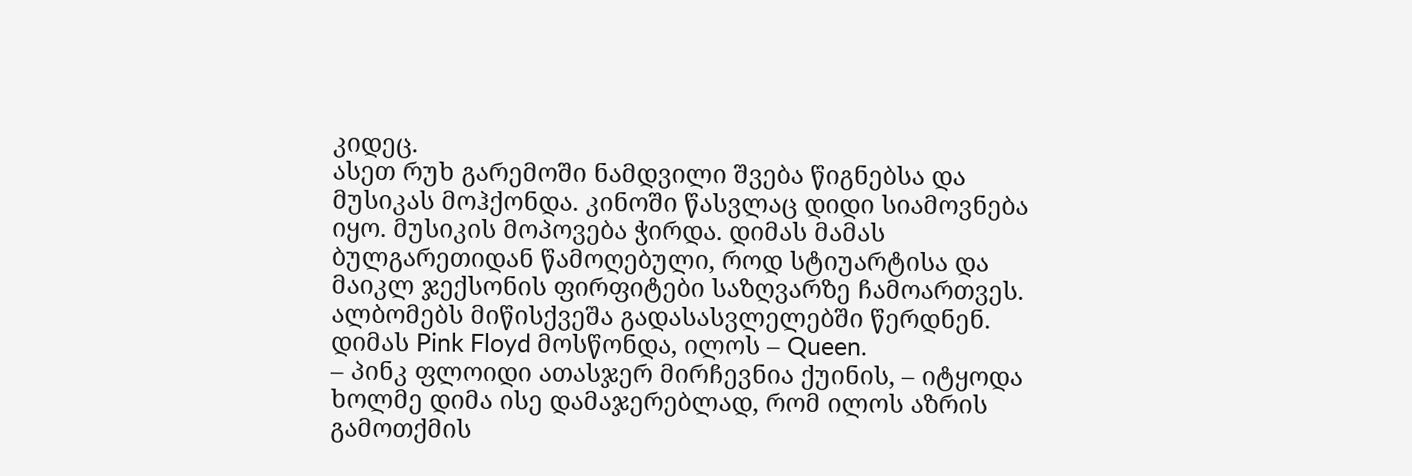კიდეც.
ასეთ რუხ გარემოში ნამდვილი შვება წიგნებსა და მუსიკას მოჰქონდა. კინოში წასვლაც დიდი სიამოვნება იყო. მუსიკის მოპოვება ჭირდა. დიმას მამას ბულგარეთიდან წამოღებული, როდ სტიუარტისა და მაიკლ ჯექსონის ფირფიტები საზღვარზე ჩამოართვეს. ალბომებს მიწისქვეშა გადასასვლელებში წერდნენ. დიმას Pink Floyd მოსწონდა, ილოს – Queen.
– პინკ ფლოიდი ათასჯერ მირჩევნია ქუინის, – იტყოდა ხოლმე დიმა ისე დამაჯერებლად, რომ ილოს აზრის გამოთქმის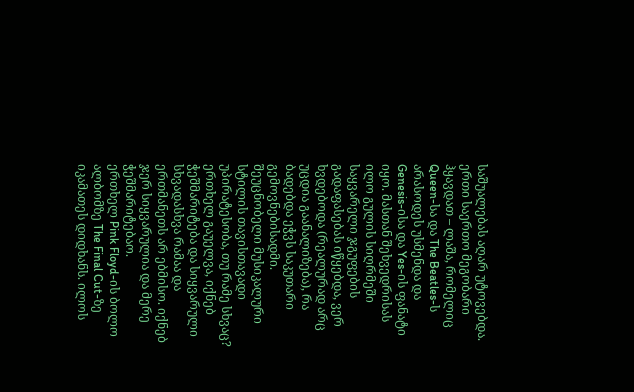საშუალებას აღარ უტოვებდა. ერთი საერთო მეგობარი ჰყავდათ – ლაშა, რომელიც Queen-სა და The Beatles-ს არასოდეს უსმენდა და Genesis-ისა და Yes-ის ფანატი იყო. მასთან შეხვედრისას ილო გულის სიღრმეში საყვარელი ჯგუფების გადაფასებას იწყებდა, ვერ ხვდებოდა (რეალურად არც უცდია გაანალიზება), რა ბადებდა ეჭვს საკუთარი გემოვნებისადმი. შეუცნობელი მუსიკალური სტილის თავისთავადი უპირატესობა, თუ რამე სხვაც? ერთხელ გაუელვა, იქნებ ჭეშმარიტება და სიყვარული სხვადასხვა რამაა და ერთმანეთს არ ებმისო. იქნებ ჯერ სიყვარულია და მერე ჭეშმარიტებაო.
ერთხელ Pink Floyd-ის ბოლო ალბომზე The Final Cut-ზე იკამათეს დიდხანს. ილოს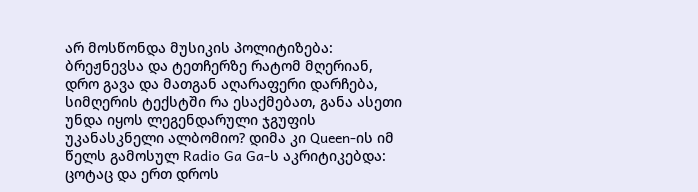არ მოსწონდა მუსიკის პოლიტიზება: ბრეჟნევსა და ტეთჩერზე რატომ მღერიან, დრო გავა და მათგან აღარაფერი დარჩება, სიმღერის ტექსტში რა ესაქმებათ, განა ასეთი უნდა იყოს ლეგენდარული ჯგუფის უკანასკნელი ალბომიო? დიმა კი Queen-ის იმ წელს გამოსულ Radio Ga Ga-ს აკრიტიკებდა: ცოტაც და ერთ დროს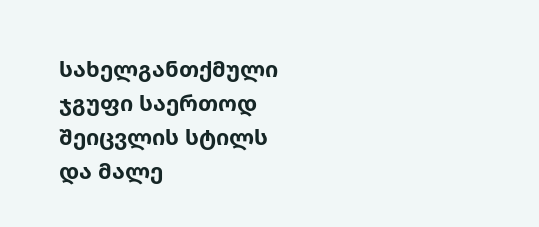სახელგანთქმული ჯგუფი საერთოდ შეიცვლის სტილს და მალე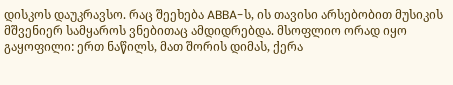დისკოს დაუკრავსო. რაც შეეხება ABBA-ს, ის თავისი არსებობით მუსიკის მშვენიერ სამყაროს ვნებითაც ამდიდრებდა. მსოფლიო ორად იყო გაყოფილი: ერთ ნაწილს, მათ შორის დიმას, ქერა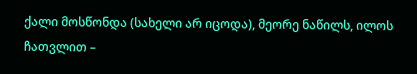ქალი მოსწონდა (სახელი არ იცოდა), მეორე ნაწილს, ილოს ჩათვლით –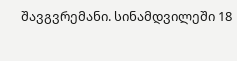შავგვრემანი. სინამდვილეში 18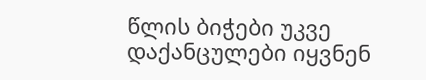წლის ბიჭები უკვე დაქანცულები იყვნენ